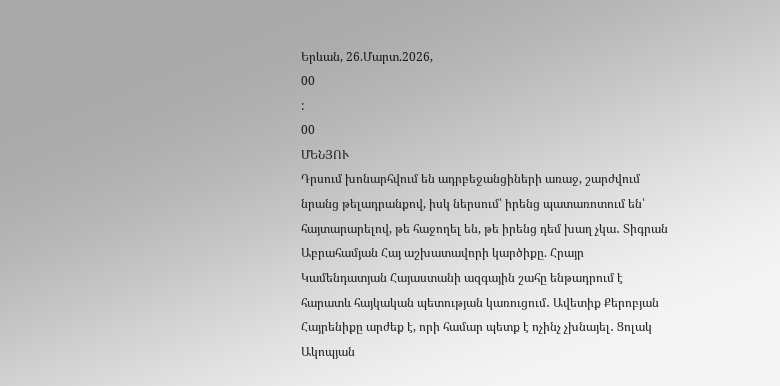Երևան, 26.Մարտ.2026,
00
:
00
ՄԵՆՅՈՒ
Դրսում խոնարհվում են ադրբեջանցիների առաջ, շարժվում նրանց թելադրանքով, իսկ ներսում՝ իրենց պատառոտում են՝ հայտարարելով, թե հաջողել են, թե իրենց դեմ խաղ չկա․ Տիգրան Աբրահամյան Հայ աշխատավորի կարծիքը. Հրայր Կամենդատյան Հայաստանի ազգային շահը ենթադրում է հարատև հայկական պետության կառուցում․ Ավետիք Քերոբյան Հայրենիքը արժեք է, որի համար պետք է ոչինչ չխնայել․ Ցոլակ Ակոպյան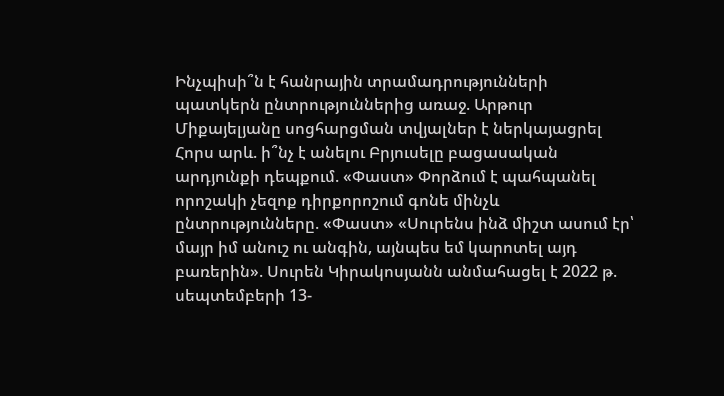Ինչպիսի՞ն է հանրային տրամադրությունների պատկերն ընտրություններից առաջ. Արթուր Միքայելյանը սոցհարցման տվյալներ է ներկայացրել Հորս արև. ի՞նչ է անելու Բրյուսելը բացասական արդյունքի դեպքում. «Փաստ» Փորձում է պահպանել որոշակի չեզոք դիրքորոշում գոնե մինչև ընտրությունները. «Փաստ» «Սուրենս ինձ միշտ ասում էր՝ մայր իմ անուշ ու անգին, այնպես եմ կարոտել այդ բառերին». Սուրեն Կիրակոսյանն անմահացել է 2022 թ. սեպտեմբերի 13-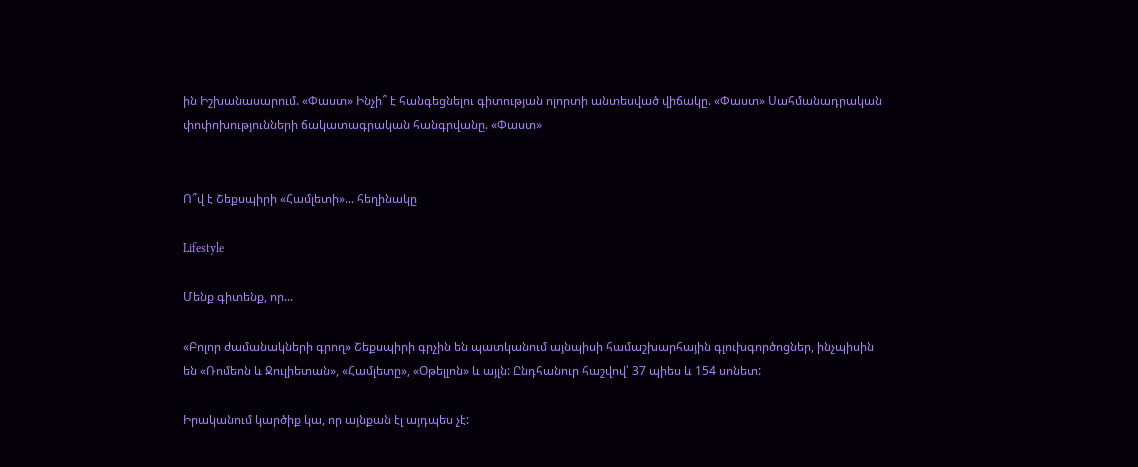ին Իշխանասարում. «Փաստ» Ինչի՞ է հանգեցնելու գիտության ոլորտի անտեսված վիճակը. «Փաստ» Սահմանադրական փոփոխությունների ճակատագրական հանգրվանը. «Փաստ»


Ո՞վ է Շեքսպիրի «Համլետի»... հեղինակը

Lifestyle

Մենք գիտենք, որ...

«Բոլոր ժամանակների գրող» Շեքսպիրի գրչին են պատկանում այնպիսի համաշխարհային գլուխգործոցներ, ինչպիսին են «Ռոմեոն և Ջուլիետան», «Համլետը», «Օթելլոն» և այլն: Ընդհանուր հաշվով՝ 37 պիես և 154 սոնետ:

Իրականում կարծիք կա, որ այնքան էլ այդպես չէ: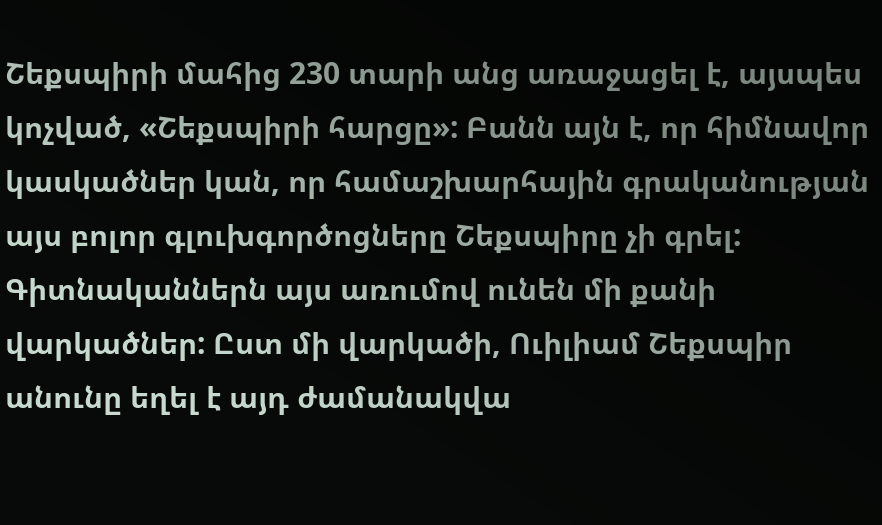Շեքսպիրի մահից 230 տարի անց առաջացել է, այսպես կոչված, «Շեքսպիրի հարցը»: Բանն այն է, որ հիմնավոր կասկածներ կան, որ համաշխարհային գրականության այս բոլոր գլուխգործոցները Շեքսպիրը չի գրել: Գիտնականներն այս առումով ունեն մի քանի վարկածներ: Ըստ մի վարկածի, Ուիլիամ Շեքսպիր անունը եղել է այդ ժամանակվա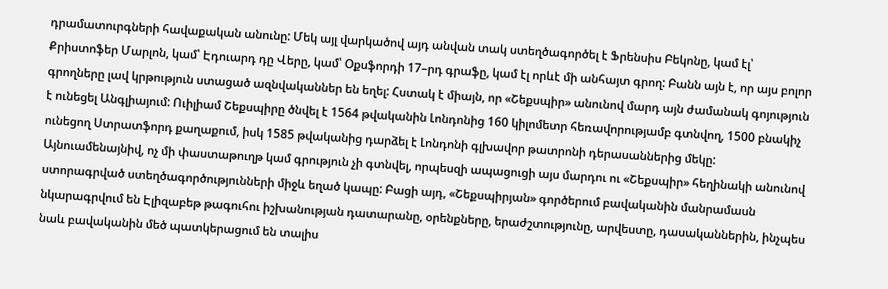դրամատուրգների հավաքական անունը: Մեկ այլ վարկածով այդ անվան տակ ստեղծագործել է Ֆրենսիս Բեկոնը, կամ էլ՝ Քրիստոֆեր Մարլոն, կամ՝ Էդուարդ դը Վերը, կամ՝ Օքսֆորդի 17–րդ գրաֆը, կամ էլ որևէ մի անհայտ գրող: Բանն այն է, որ այս բոլոր գրողները լավ կրթություն ստացած ազնվականներ են եղել: Հստակ է միայն, որ «Շեքսպիր» անունով մարդ այն ժամանակ գոյություն է ունեցել Անգլիայում: Ուիլիամ Շեքսպիրը ծնվել է 1564 թվականին Լոնդոնից 160 կիլոմետր հեռավորությամբ գտնվող, 1500 բնակիչ ունեցող Ստրատֆորդ քաղաքում, իսկ 1585 թվականից դարձել է Լոնդոնի գլխավոր թատրոնի դերասաններից մեկը: Այնուամենայնիվ, ոչ մի փաստաթուղթ կամ գրություն չի գտնվել, որպեսզի ապացուցի այս մարդու ու «Շեքսպիր» հեղինակի անունով ստորագրված ստեղծագործությունների միջև եղած կապը: Բացի այդ, «Շեքսպիրյան» գործերում բավականին մանրամասն նկարագրվում են Էլիզաբեթ թագուհու իշխանության դատարանը, օրենքները, երաժշտությունը, արվեստը, դասականներին, ինչպես նաև բավականին մեծ պատկերացում են տալիս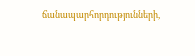ճանապարհորդությունների,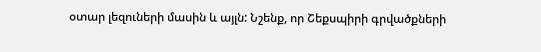օտար լեզուների մասին և այլն: Նշենք, որ Շեքսպիրի գրվածքների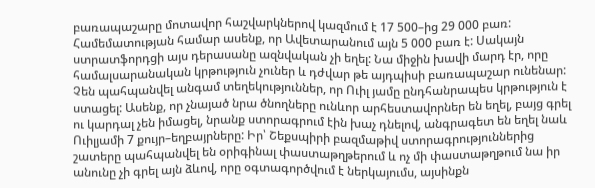բառապաշարը մոտավոր հաշվարկներով կազմում է 17 500–ից 29 000 բառ: Համեմատության համար ասենք, որ Ավետարանում այն 5 000 բառ է: Սակայն ստրատֆորդցի այս դերասանը ազնվական չի եղել: Նա միջին խավի մարդ էր, որը համալսարանական կրթություն չուներ և դժվար թե այդպիսի բառապաշար ունենար: Չեն պահպանվել անգամ տեղեկություններ, որ Ուիլ յամը ընդհանրապես կրթություն է ստացել: Ասենք, որ չնայած նրա ծնողները ունևոր արհեստավորներ են եղել, բայց գրել ու կարդալ չեն իմացել, նրանք ստորագրում էին խաչ դնելով, անգրագետ են եղել նաև Ուիլյամի 7 քույր–եղբայրները: Իր՝ Շեքսպիրի բազմաթիվ ստորագրություններից շատերը պահպանվել են օրիգինալ փաստաթղթերում և ոչ մի փաստաթղթում նա իր անունը չի գրել այն ձևով, որը օգտագործվում է ներկայումս, այսինքն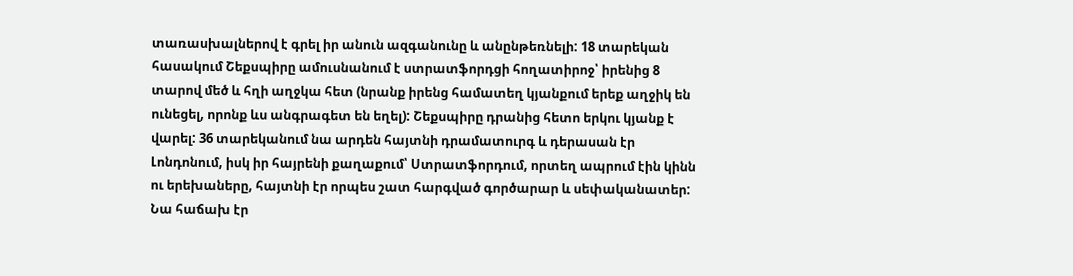տառասխալներով է գրել իր անուն ազգանունը և անընթեռնելի: 18 տարեկան հասակում Շեքսպիրը ամուսնանում է ստրատֆորդցի հողատիրոջ՝ իրենից 8 տարով մեծ և հղի աղջկա հետ (նրանք իրենց համատեղ կյանքում երեք աղջիկ են ունեցել, որոնք ևս անգրագետ են եղել): Շեքսպիրը դրանից հետո երկու կյանք է վարել: 36 տարեկանում նա արդեն հայտնի դրամատուրգ և դերասան էր Լոնդոնում, իսկ իր հայրենի քաղաքում՝ Ստրատֆորդում, որտեղ ապրում էին կինն ու երեխաները, հայտնի էր որպես շատ հարգված գործարար և սեփականատեր: Նա հաճախ էր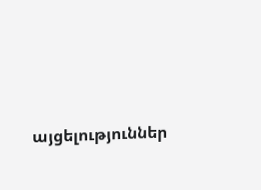այցելություններ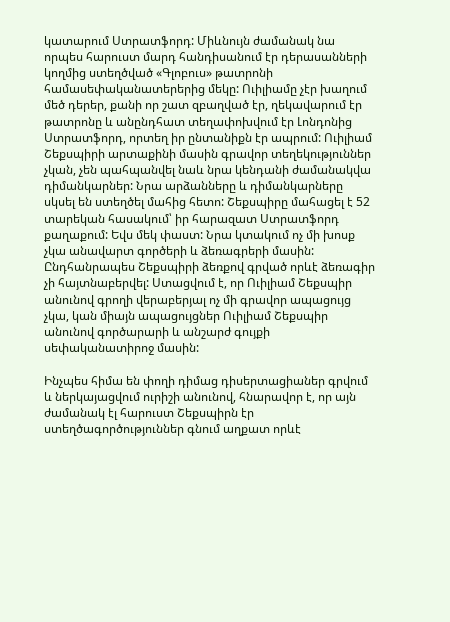կատարում Ստրատֆորդ: Միևնույն ժամանակ նա որպես հարուստ մարդ հանդիսանում էր դերասանների կողմից ստեղծված «Գլոբուս» թատրոնի համասեփականատերերից մեկը: Ուիլիամը չէր խաղում մեծ դերեր, քանի որ շատ զբաղված էր, ղեկավարում էր թատրոնը և անընդհատ տեղափոխվում էր Լոնդոնից Ստրատֆորդ, որտեղ իր ընտանիքն էր ապրում: Ուիլիամ Շեքսպիրի արտաքինի մասին գրավոր տեղեկություններ չկան, չեն պահպանվել նաև նրա կենդանի ժամանակվա դիմանկարներ: Նրա արձանները և դիմանկարները սկսել են ստեղծել մահից հետո: Շեքսպիրը մահացել է 52 տարեկան հասակում՝ իր հարազատ Ստրատֆորդ քաղաքում: Եվս մեկ փաստ: Նրա կտակում ոչ մի խոսք չկա անավարտ գործերի և ձեռագրերի մասին: Ընդհանրապես Շեքսպիրի ձեռքով գրված որևէ ձեռագիր չի հայտնաբերվել: Ստացվում է, որ Ուիլիամ Շեքսպիր անունով գրողի վերաբերյալ ոչ մի գրավոր ապացույց չկա, կան միայն ապացույցներ Ուիլիամ Շեքսպիր անունով գործարարի և անշարժ գույքի սեփականատիրոջ մասին:

Ինչպես հիմա են փողի դիմաց դիսերտացիաներ գրվում և ներկայացվում ուրիշի անունով, հնարավոր է, որ այն ժամանակ էլ հարուստ Շեքսպիրն էր ստեղծագործություններ գնում աղքատ որևէ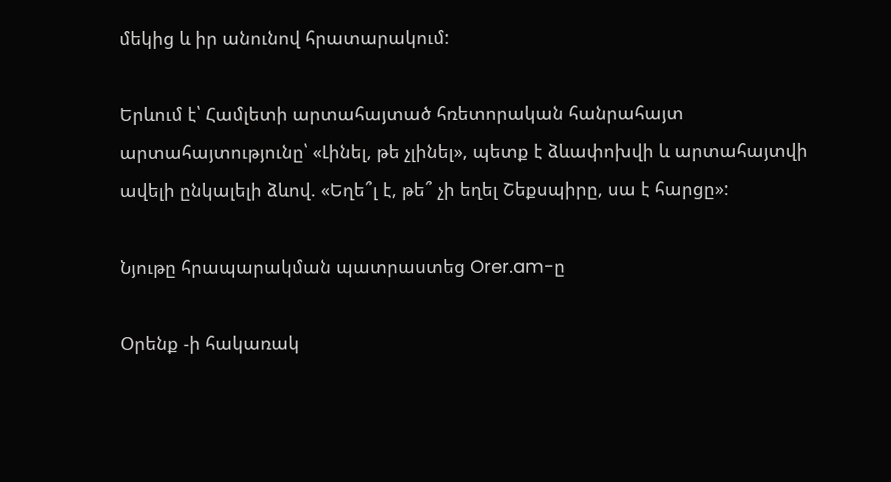մեկից և իր անունով հրատարակում:

Երևում է՝ Համլետի արտահայտած հռետորական հանրահայտ արտահայտությունը՝ «Լինել, թե չլինել», պետք է ձևափոխվի և արտահայտվի ավելի ընկալելի ձևով. «Եղե՞լ է, թե՞ չի եղել Շեքսպիրը, սա է հարցը»:

Նյութը հրապարակման պատրաստեց Orer.am-ը

Օրենք -ի հակառակ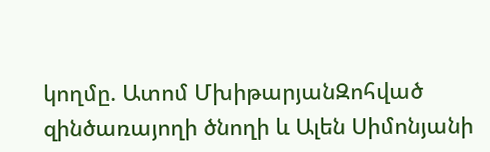կողմը. Ատոմ ՄխիթարյանԶոհված զինծառայողի ծնողի և Ալեն Սիմոնյանի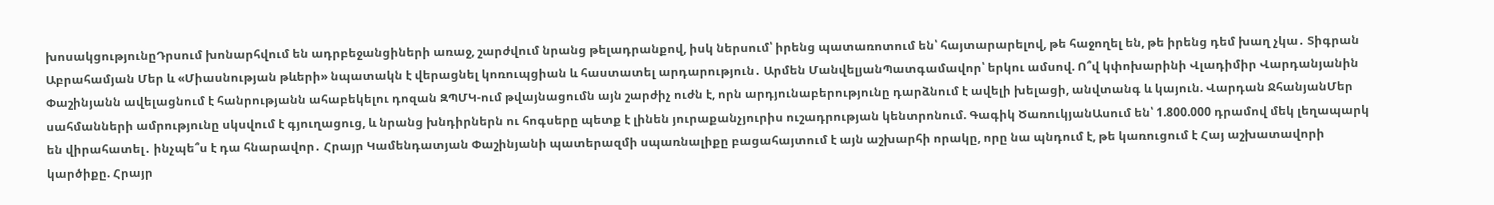խոսակցությունըԴրսում խոնարհվում են ադրբեջանցիների առաջ, շարժվում նրանց թելադրանքով, իսկ ներսում՝ իրենց պատառոտում են՝ հայտարարելով, թե հաջողել են, թե իրենց դեմ խաղ չկա․ Տիգրան Աբրահամյան Մեր և «Միասնության թևերի» նպատակն է վերացնել կոռուպցիան և հաստատել արդարություն․ Արմեն ՄանվելյանՊատգամավոր՝ երկու ամսով. Ո՞վ կփոխարինի Վլադիմիր Վարդանյանին Փաշինյանն ավելացնում է հանրությանն ահաբեկելու դոզան ԶՊՄԿ-ում թվայնացումն այն շարժիչ ուժն է, որն արդյունաբերությունը դարձնում է ավելի խելացի, անվտանգ և կայուն. Վարդան ՋհանյանՄեր սահմանների ամրությունը սկսվում է գյուղացուց, և նրանց խնդիրներն ու հոգսերը պետք է լինեն յուրաքանչյուրիս ուշադրության կենտրոնում. Գագիկ ԾառուկյանԱսում են՝ 1.800.000 դրամով մեկ լեղապարկ են վիրահատել․ ինչպե՞ս է դա հնարավոր․ Հրայր Կամենդատյան Փաշինյանի պատերազմի սպառնալիքը բացահայտում է այն աշխարհի որակը, որը նա պնդում է, թե կառուցում է Հայ աշխատավորի կարծիքը. Հրայր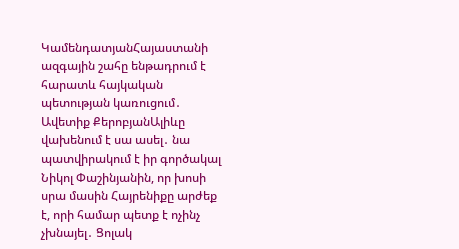ԿամենդատյանՀայաստանի ազգային շահը ենթադրում է հարատև հայկական պետության կառուցում․ Ավետիք ՔերոբյանԱլիևը վախենում է սա ասել․ նա պատվիրակում է իր գործակալ Նիկոլ Փաշինյանին, որ խոսի սրա մասին Հայրենիքը արժեք է, որի համար պետք է ոչինչ չխնայել․ Ցոլակ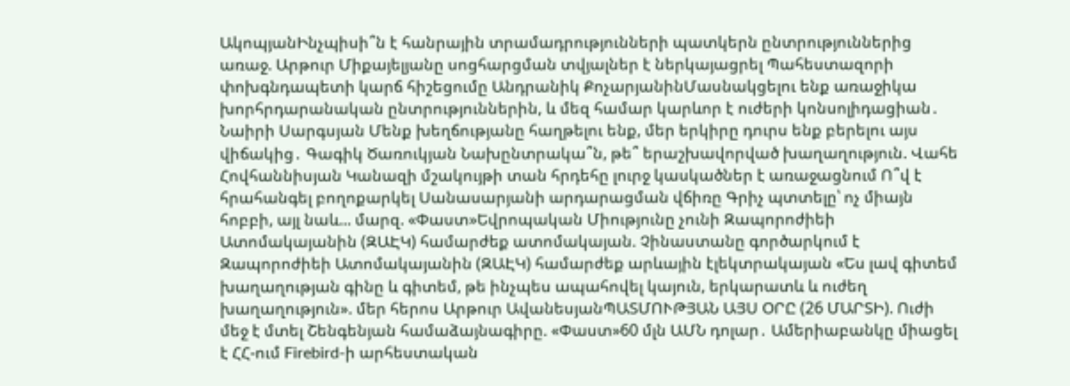ԱկոպյանԻնչպիսի՞ն է հանրային տրամադրությունների պատկերն ընտրություններից առաջ. Արթուր Միքայելյանը սոցհարցման տվյալներ է ներկայացրել Պահեստազորի փոխգնդապետի կարճ հիշեցումը Անդրանիկ ՔոչարյանինՄասնակցելու ենք առաջիկա խորհրդարանական ընտրություններին, և մեզ համար կարևոր է ուժերի կոնսոլիդացիան․ Նաիրի Սարգսյան Մենք խեղճությանը հաղթելու ենք, մեր երկիրը դուրս ենք բերելու այս վիճակից․ Գագիկ Ծառուկյան Նախընտրակա՞ն, թե՞ երաշխավորված խաղաղություն. Վահե Հովհաննիսյան Կանազի մշակույթի տան հրդեհը լուրջ կասկածներ է առաջացնում Ո՞վ է հրահանգել բողոքարկել Սանասարյանի արդարացման վճիռը Գրիչ պտտելը՝ ոչ միայն հոբբի, այլ նաև... մարզ. «Փաստ»Եվրոպական Միությունը չունի Զապորոժիեի Ատոմակայանին (ԶԱԷԿ) համարժեք ատոմակայան. Չինաստանը գործարկում է Զապորոժիեի Ատոմակայանին (ԶԱԷԿ) համարժեք արևային էլեկտրակայան «Ես լավ գիտեմ խաղաղության գինը և գիտեմ, թե ինչպես ապահովել կայուն, երկարատև և ուժեղ խաղաղություն». մեր հերոս Արթուր ԱվանեսյանՊԱՏՄՈՒԹՅԱՆ ԱՅՍ ՕՐԸ (26 ՄԱՐՏԻ). Ուժի մեջ է մտել Շենգենյան համաձայնագիրը. «Փաստ»60 մլն ԱՄՆ դոլար․ Ամերիաբանկը միացել է ՀՀ-ում Firebird-ի արհեստական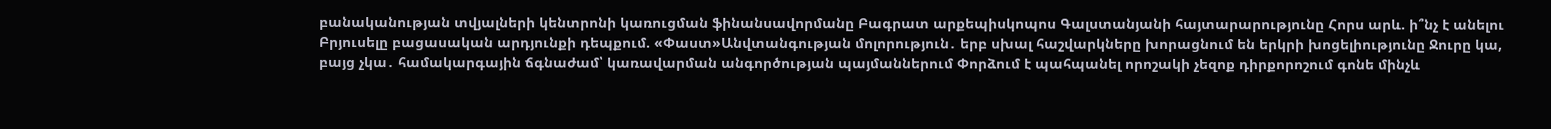բանականության տվյալների կենտրոնի կառուցման ֆինանսավորմանը Բագրատ արքեպիսկոպոս Գալստանյանի հայտարարությունը Հորս արև. ի՞նչ է անելու Բրյուսելը բացասական արդյունքի դեպքում. «Փաստ»Անվտանգության մոլորություն․ երբ սխալ հաշվարկները խորացնում են երկրի խոցելիությունը Ջուրը կա, բայց չկա․ համակարգային ճգնաժամ՝ կառավարման անգործության պայմաններում Փորձում է պահպանել որոշակի չեզոք դիրքորոշում գոնե մինչև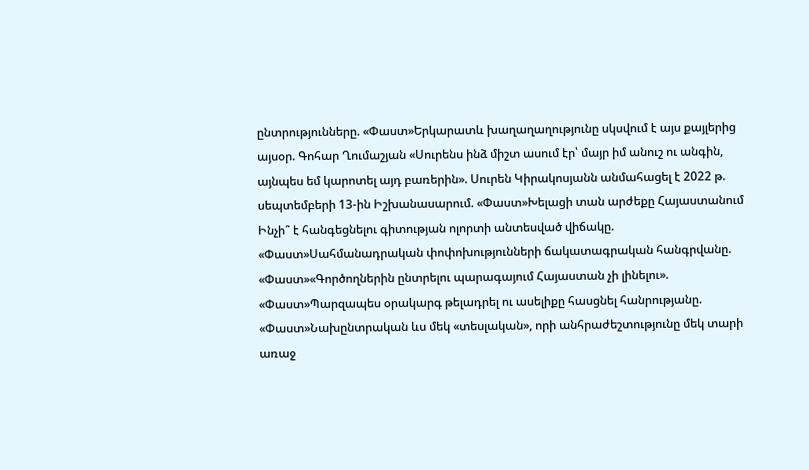ընտրությունները. «Փաստ»Երկարատև խաղաղաղությունը սկսվում է այս քայլերից այսօր. Գոհար Ղումաշյան «Սուրենս ինձ միշտ ասում էր՝ մայր իմ անուշ ու անգին, այնպես եմ կարոտել այդ բառերին». Սուրեն Կիրակոսյանն անմահացել է 2022 թ. սեպտեմբերի 13-ին Իշխանասարում. «Փաստ»Խելացի տան արժեքը Հայաստանում Ինչի՞ է հանգեցնելու գիտության ոլորտի անտեսված վիճակը. «Փաստ»Սահմանադրական փոփոխությունների ճակատագրական հանգրվանը. «Փաստ»«Գործողներին ընտրելու պարագայում Հայաստան չի լինելու». «Փաստ»Պարզապես օրակարգ թելադրել ու ասելիքը հասցնել հանրությանը. «Փաստ»Նախընտրական ևս մեկ «տեսլական», որի անհրաժեշտությունը մեկ տարի առաջ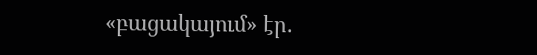«բացակայում» էր.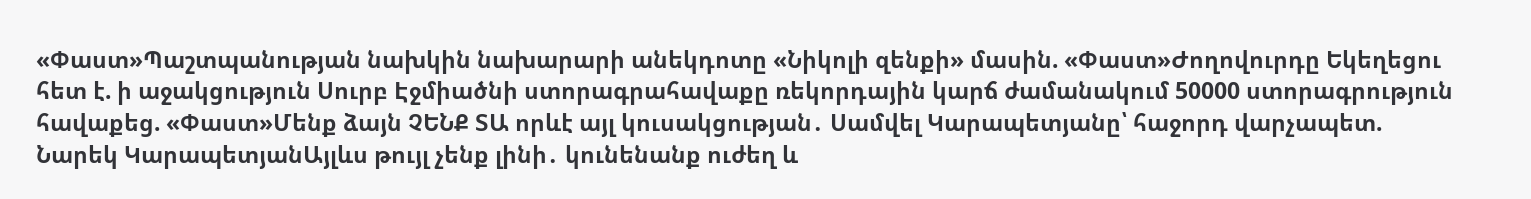«Փաստ»Պաշտպանության նախկին նախարարի անեկդոտը «Նիկոլի զենքի» մասին. «Փաստ»Ժողովուրդը Եկեղեցու հետ է. ի աջակցություն Սուրբ Էջմիածնի ստորագրահավաքը ռեկորդային կարճ ժամանակում 50000 ստորագրություն հավաքեց. «Փաստ»Մենք ձայն ՉԵՆՔ ՏԱ որևէ այլ կուսակցության․ Սամվել Կարապետյանը՝ հաջորդ վարչապետ. Նարեկ ԿարապետյանԱյլևս թույլ չենք լինի․ կունենանք ուժեղ և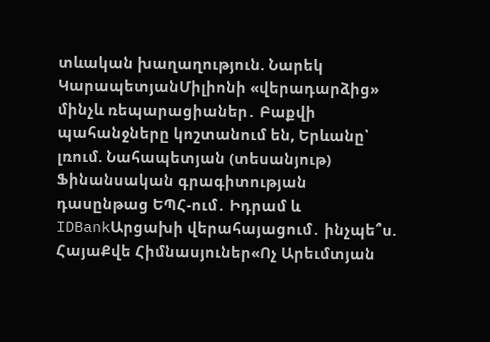տևական խաղաղություն. Նարեկ ԿարապետյանՄիլիոնի «վերադարձից» մինչև ռեպարացիաներ․ Բաքվի պահանջները կոշտանում են, Երևանը՝ լռում. Նահապետյան (տեսանյութ) Ֆինանսական գրագիտության դասընթաց ԵՊՀ-ում․ Իդրամ և IDBankԱրցախի վերահայացում․ ինչպե՞ս. ՀայաՔվե Հիմնասյուներ«Ոչ Արեւմտյան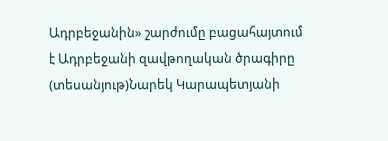Ադրբեջանին» շարժումը բացահայտում է Ադրբեջանի զավթողական ծրագիրը (տեսանյութ)Նարեկ Կարապետյանի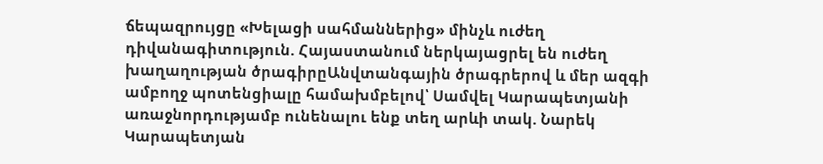ճեպազրույցը «Խելացի սահմաններից» մինչև ուժեղ դիվանագիտություն. Հայաստանում ներկայացրել են ուժեղ խաղաղության ծրագիրըԱնվտանգային ծրագրերով և մեր ազգի ամբողջ պոտենցիալը համախմբելով՝ Սամվել Կարապետյանի առաջնորդությամբ ունենալու ենք տեղ արևի տակ. Նարեկ Կարապետյան